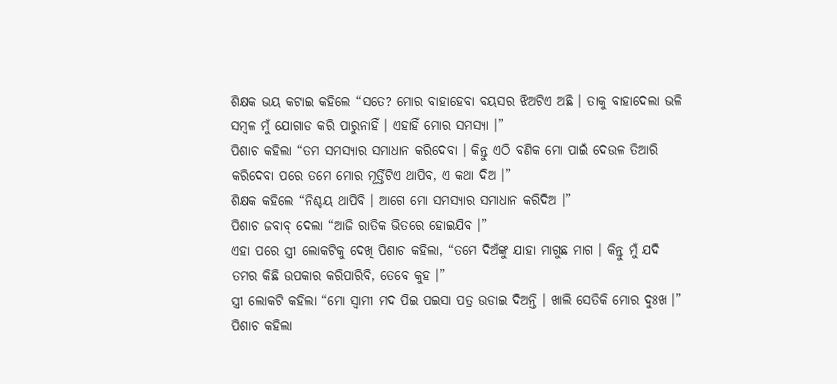ଶିକ୍ଷକ ଭୟ କଟାଇ କହିଲେ “ସତେ? ମୋର ବାହାହେବା ବୟସର ଝିଅଟିଏ ଅଛି । ତାକୁ ବାହାଦେଲା ଭଳି ସମ୍ବଳ ମୁଁ ଯୋଗାଡ କରି ପାରୁନାହିଁ । ଏହାହିଁ ମୋର ସମସ୍ୟା ।”
ପିଶାଚ କହିଲା “ତମ ସମସ୍ୟାର ସମାଧାନ କରିଦେବା । କିନ୍ତୁ ଏଠି ବଣିକ ମୋ ପାଇଁ ଦେଉଳ ତିଆରି କରିଦେବା ପରେ ତମେ ମୋର ମୂର୍ତ୍ତିଟିଏ ଥାପିବ, ଏ କଥା ଦିଅ ।”
ଶିକ୍ଷକ କହିଲେ “ନିଶ୍ଚୟ ଥାପିବି । ଆଗେ ମୋ ସମସ୍ୟାର ସମାଧାନ କରିଦିଅ ।”
ପିଶାଚ ଜବାବ୍ ଦେଲା “ଆଜି ରାତିକ ଭିତରେ ହୋଇଯିବ ।”
ଏହା ପରେ ସ୍ତ୍ରୀ ଲୋକଟିକୁ ଦେଖି ପିଶାଚ କହିଲା, “ତମେ ଦିଅଁଙ୍କୁ ଯାହା ମାଗୁଛ ମାଗ । କିନ୍ତୁ ମୁଁ ଯଦି ତମର କିଛି ଉପକାର କରିପାରିବି, ତେବେ କୁହ ।”
ସ୍ତ୍ରୀ ଲୋକଟି କହିଲା “ମୋ ସ୍ୱାମୀ ମଦ ପିଇ ପଇସା ପତ୍ର ଉଡାଇ ଦିଅନ୍ତି । ଖାଲି ସେତିକି ମୋର ଦୁଃଖ ।”
ପିଶାଚ କହିଲା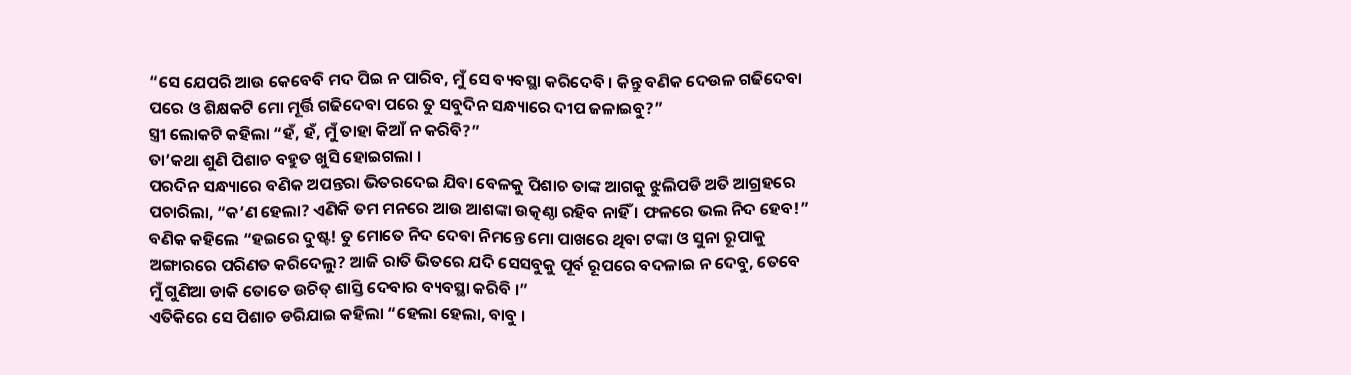“ସେ ଯେପରି ଆଉ କେବେବି ମଦ ପିଇ ନ ପାରିବ, ମୁଁ ସେ ବ୍ୟବସ୍ଥା କରିଦେବି । କିନ୍ତୁ ବଣିକ ଦେଉଳ ଗଢିଦେବା ପରେ ଓ ଶିକ୍ଷକଟି ମୋ ମୂର୍ତ୍ତି ଗଢିଦେବା ପରେ ତୁ ସବୁଦିନ ସନ୍ଧ୍ୟାରେ ଦୀପ ଜଳାଇବୁ?”
ସ୍ତ୍ରୀ ଲୋକଟି କହିଲା “ହଁ, ହଁ, ମୁଁ ତାହା କିଆଁ ନ କରିବି?”
ତା’କଥା ଶୁଣି ପିଶାଚ ବହୁତ ଖୁସି ହୋଇଗଲା ।
ପରଦିନ ସନ୍ଧ୍ୟାରେ ବଣିକ ଅପନ୍ତରା ଭିତରଦେଇ ଯିବା ବେଳକୁ ପିଶାଚ ତାଙ୍କ ଆଗକୁ ଝୁଲିପଡି ଅତି ଆଗ୍ରହରେ ପଚାରିଲା, “କ’ଣ ହେଲା? ଏଣିକି ତମ ମନରେ ଆଉ ଆଶଙ୍କା ଉତ୍କଣ୍ଠା ରହିବ ନାହିଁ । ଫଳରେ ଭଲ ନିଦ ହେବ!”
ବଣିକ କହିଲେ “ହଇରେ ଦୁଷ୍ଟ! ତୁ ମୋତେ ନିଦ ଦେବା ନିମନ୍ତେ ମୋ ପାଖରେ ଥିବା ଟଙ୍କା ଓ ସୁନା ରୂପାକୁ ଅଙ୍ଗାରରେ ପରିଣତ କରିଦେଲୁ? ଆଜି ରାତି ଭିତରେ ଯଦି ସେସବୁକୁ ପୂର୍ବ ରୂପରେ ବଦଳାଇ ନ ଦେବୁ, ତେବେ ମୁଁ ଗୁଣିଆ ଡାକି ତୋତେ ଉଚିତ୍ ଶାସ୍ତି ଦେବାର ବ୍ୟବସ୍ଥା କରିବି ।”
ଏତିକିରେ ସେ ପିଶାଚ ଡରିଯାଇ କହିଲା “ହେଲା ହେଲା, ବାବୁ ।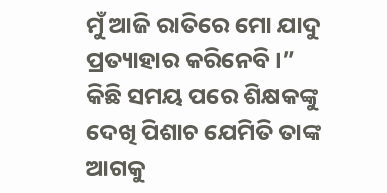ମୁଁ ଆଜି ରାତିରେ ମୋ ଯାଦୁ ପ୍ରତ୍ୟାହାର କରିନେବି ।”
କିଛି ସମୟ ପରେ ଶିକ୍ଷକଙ୍କୁ ଦେଖି ପିଶାଚ ଯେମିତି ତାଙ୍କ ଆଗକୁ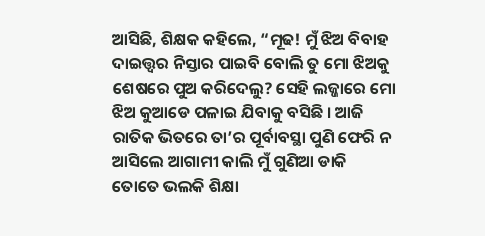ଆସିଛି, ଶିକ୍ଷକ କହିଲେ, “ମୂଢ! ମୁଁ ଝିଅ ବିବାହ ଦାଇତ୍ତ୍ଵର ନିସ୍ତାର ପାଇବି ବୋଲି ତୁ ମୋ ଝିଅକୁ ଶେଷରେ ପୁଅ କରିଦେଲୁ? ସେହି ଲଜ୍ଜାରେ ମୋ ଝିଅ କୁଆଡେ ପଳାଇ ଯିବାକୁ ବସିଛି । ଆଜି ରାତିକ ଭିତରେ ତା’ର ପୂର୍ବାବସ୍ଥା ପୁଣି ଫେରି ନ ଆସିଲେ ଆଗାମୀ କାଲି ମୁଁ ଗୁଣିଆ ଡାକି ତୋତେ ଭଲକି ଶିକ୍ଷା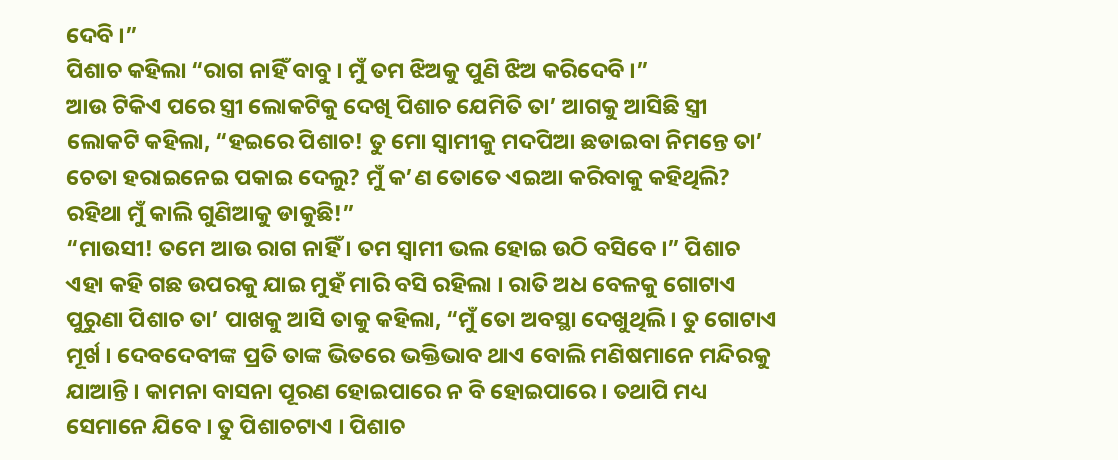ଦେବି ।”
ପିଶାଚ କହିଲା “ରାଗ ନାହିଁ ବାବୁ । ମୁଁ ତମ ଝିଅକୁ ପୁଣି ଝିଅ କରିଦେବି ।”
ଆଉ ଟିକିଏ ପରେ ସ୍ତ୍ରୀ ଲୋକଟିକୁ ଦେଖି ପିଶାଚ ଯେମିତି ତା’ ଆଗକୁ ଆସିଛି ସ୍ତ୍ରୀ ଲୋକଟି କହିଲା, “ହଇରେ ପିଶାଚ! ତୁ ମୋ ସ୍ୱାମୀକୁ ମଦପିଆ ଛଡାଇବା ନିମନ୍ତେ ତା’ ଚେତା ହରାଇନେଇ ପକାଇ ଦେଲୁ? ମୁଁ କ’ଣ ତୋତେ ଏଇଆ କରିବାକୁ କହିଥିଲି? ରହିଥା ମୁଁ କାଲି ଗୁଣିଆକୁ ଡାକୁଛି!”
“ମାଉସୀ! ତମେ ଆଉ ରାଗ ନାହିଁ । ତମ ସ୍ୱାମୀ ଭଲ ହୋଇ ଉଠି ବସିବେ ।” ପିଶାଚ ଏହା କହି ଗଛ ଉପରକୁ ଯାଇ ମୁହଁ ମାରି ବସି ରହିଲା । ରାତି ଅଧ ବେଳକୁ ଗୋଟାଏ ପୁରୁଣା ପିଶାଚ ତା’ ପାଖକୁ ଆସି ତାକୁ କହିଲା, “ମୁଁ ତୋ ଅବସ୍ଥା ଦେଖୁଥିଲି । ତୁ ଗୋଟାଏ ମୂର୍ଖ । ଦେବଦେବୀଙ୍କ ପ୍ରତି ତାଙ୍କ ଭିତରେ ଭକ୍ତିଭାବ ଥାଏ ବୋଲି ମଣିଷମାନେ ମନ୍ଦିରକୁ ଯାଆନ୍ତି । କାମନା ବାସନା ପୂରଣ ହୋଇପାରେ ନ ବି ହୋଇପାରେ । ତଥାପି ମଧ୍ୟ ସେମାନେ ଯିବେ । ତୁ ପିଶାଚଟାଏ । ପିଶାଚ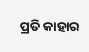ପ୍ରତି କାହାର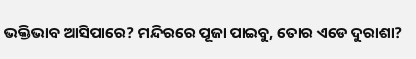ଭକ୍ତିଭାବ ଆସିପାରେ? ମନ୍ଦିରରେ ପୂଜା ପାଇବୁ, ତୋର ଏଡେ ଦୁରାଶା?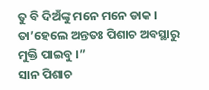ତୁ ବି ଦିଅଁଙ୍କୁ ମନେ ମନେ ଡାକ । ତା’ହେଲେ ଅନ୍ତତଃ ପିଶାଚ ଅବସ୍ଥାରୁ ମୁକ୍ତି ପାଇବୁ ।”
ସାନ ପିଶାଚ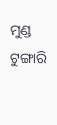ମୁଣ୍ଡ ଟୁଙ୍ଗାରି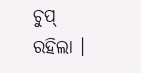ଚୁପ୍ ରହିଲା ।